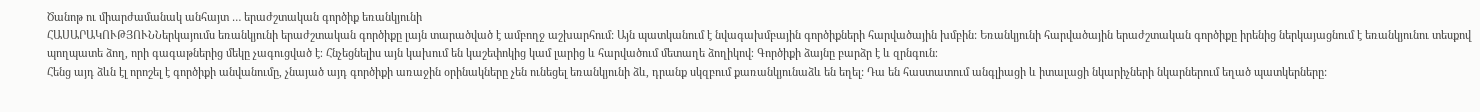Ծանոթ ու միարժամանակ անհայտ … երաժշտական գործիք եռանկյունի
ՀԱՍԱՐԱԿՈՒԹՅՈՒՆՆերկայումս եռանկյունի երաժշտական գործիքը լայն տարածված է ամբողջ աշխարհում: Այն պատկանում է նվագախմբային գործիքների հարվածային խմբին: Եռանկյունի հարվածային երաժշտական գործիքը իրենից ներկայացնում է եռանկյունու տեսքով պողպատե ձող, որի գագաթներից մեկը չագուցված է։ Հնչեցնելիս այն կախում են կաշեփոկից կամ լարից և հարվածում մետաղե ձողիկով։ Գործիքի ձայնը բարձր է և զրնգուն։
Հենց այդ ձևն էլ որոշել է գործիքի անվանումը, չնայած այդ գործիքի առաջին օրինակները չեն ունեցել եռանկյունի ձև, դրանք սկզբում քառանկյունաձև են եղել: Դա են հաստատում անգլիացի և իտալացի նկարիչների նկարներում եղած պատկերները: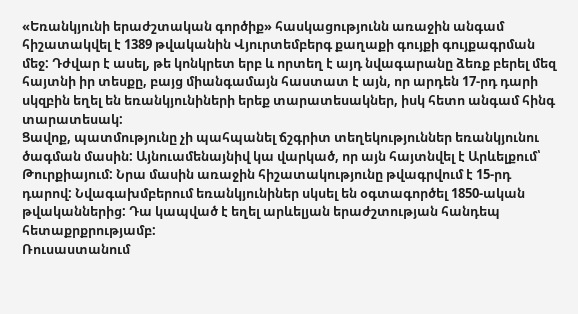«Եռանկյունի երաժշտական գործիք» հասկացությունն առաջին անգամ հիշատակվել է 1389 թվականին Վյուրտեմբերգ քաղաքի գույքի գույքագրման մեջ: Դժվար է ասել, թե կոնկրետ երբ և որտեղ է այդ նվագարանը ձեռք բերել մեզ հայտնի իր տեսքը, բայց միանգամայն հաստատ է այն, որ արդեն 17-րդ դարի սկզբին եղել են եռանկյունիների երեք տարատեսակներ, իսկ հետո անգամ հինգ տարատեսակ:
Ցավոք, պատմությունը չի պահպանել ճշգրիտ տեղեկություններ եռանկյունու ծագման մասին: Այնուամենայնիվ կա վարկած, որ այն հայտնվել է Արևելքում՝ Թուրքիայում: Նրա մասին առաջին հիշատակությունը թվագրվում է 15-րդ դարով: Նվագախմբերում եռանկյունիներ սկսել են օգտագործել 1850-ական թվականներից: Դա կապված է եղել արևելյան երաժշտության հանդեպ հետաքրքրությամբ:
Ռուսաստանում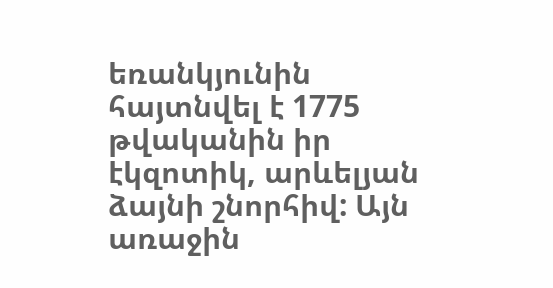եռանկյունին հայտնվել է 1775 թվականին իր էկզոտիկ, արևելյան ձայնի շնորհիվ: Այն առաջին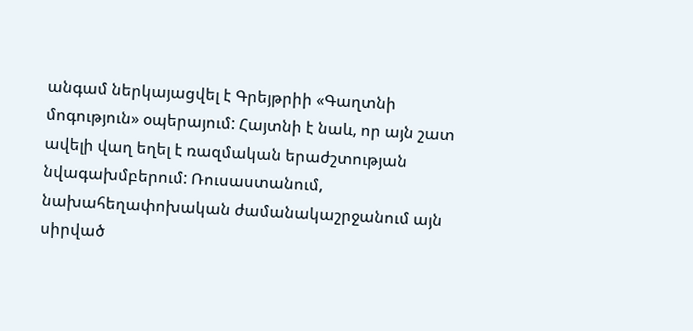անգամ ներկայացվել է Գրեյթրիի «Գաղտնի մոգություն» օպերայում: Հայտնի է նաև, որ այն շատ ավելի վաղ եղել է ռազմական երաժշտության նվագախմբերում: Ռուսաստանում, նախահեղափոխական ժամանակաշրջանում այն սիրված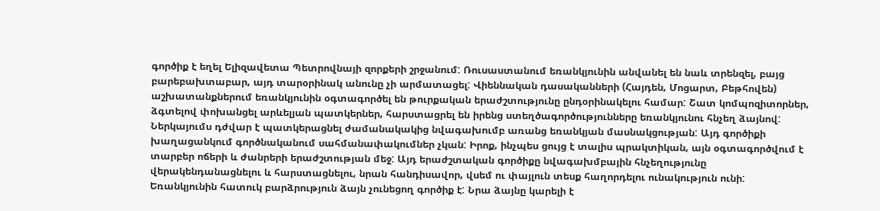գործիք է եղել Ելիզավետա Պետրովնայի զորքերի շրջանում: Ռուսաստանում եռանկյունին անվանել են նաև տրենզել, բայց բարեբախտաբար, այդ տարօրինակ անունը չի արմատացել: Վիեննական դասականների (Հայդեն, Մոցարտ, Բեթհովեն) աշխատանքներում եռանկյունին օգտագործել են թուրքական երաժշտությունը ընդօրինակելու համար: Շատ կոմպոզիտորներ, ձգտելով փոխանցել արևելյան պատկերներ, հարստացրել են իրենց ստեղծագործությունները եռանկյունու հնչեղ ձայնով: Ներկայումս դժվար է պատկերացնել ժամանակակից նվագախումբ առանց եռանկյան մասնակցության: Այդ գործիքի խաղացանկում գործնականում սահմանափակումներ չկան: Իրոք, ինչպես ցույց է տալիս պրակտիկան, այն օգտագործվում է տարբեր ոճերի և ժանրերի երաժշտության մեջ: Այդ երաժշտական գործիքը նվագախմբային հնչեղությունը վերակենդանացնելու և հարստացնելու, նրան հանդիսավոր, վսեմ ու փայլուն տեսք հաղորդելու ունակություն ունի:
Եռանկյունին հատուկ բարձրություն ձայն չունեցող գործիք է: Նրա ձայնը կարելի է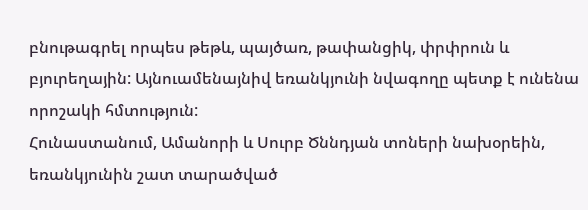բնութագրել որպես թեթև, պայծառ, թափանցիկ, փրփրուն և բյուրեղային: Այնուամենայնիվ եռանկյունի նվագողը պետք է ունենա որոշակի հմտություն:
Հունաստանում, Ամանորի և Սուրբ Ծննդյան տոների նախօրեին, եռանկյունին շատ տարածված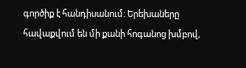գործիք է հանդիսանում: Երեխաները հավաքվում են մի քանի հոգանոց խմբով,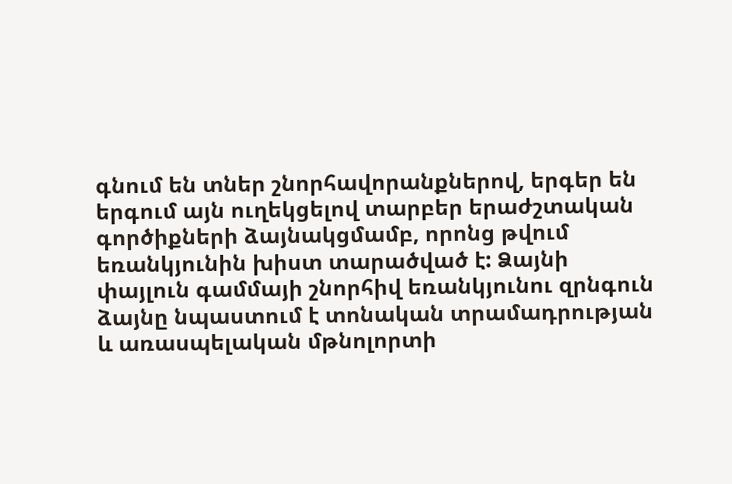գնում են տներ շնորհավորանքներով, երգեր են երգում այն ուղեկցելով տարբեր երաժշտական գործիքների ձայնակցմամբ, որոնց թվում եռանկյունին խիստ տարածված է: Ձայնի փայլուն գամմայի շնորհիվ եռանկյունու զրնգուն ձայնը նպաստում է տոնական տրամադրության և առասպելական մթնոլորտի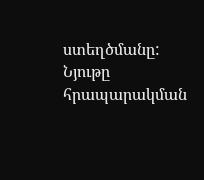ստեղծմանը:
Նյութը հրապարակման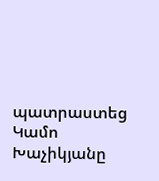պատրաստեց Կամո Խաչիկյանը